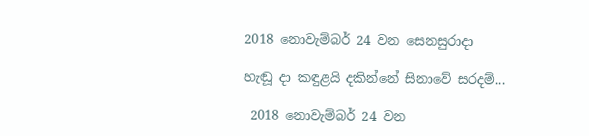2018 නොවැම්බර් 24 වන සෙනසුරාදා

හැඬූ දා කඳුළයි දකින්නේ සිනාවේ සරදම්...

 2018 නොවැම්බර් 24 වන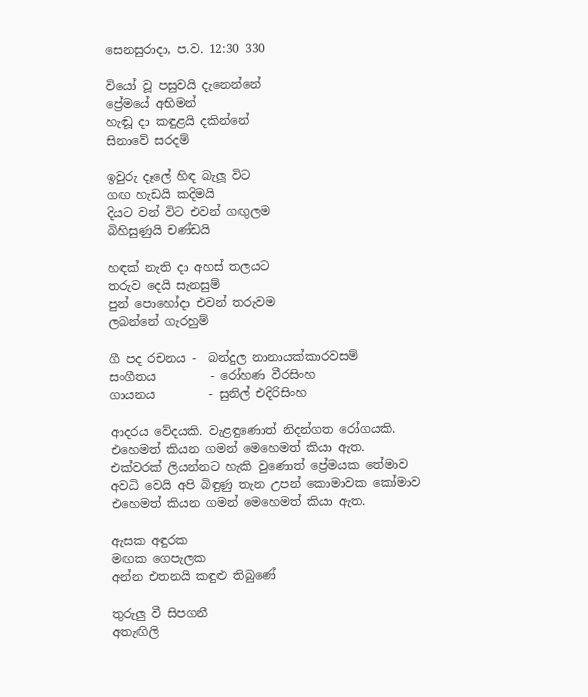සෙනසුරාදා, ප.ව. 12:30 330

වියෝ වූ පසුවයි දැනෙන්නේ
ප්‍රේමයේ අභිමන්
හැඬූ දා කඳුළයි දකින්නේ
සිනාවේ සරදම්

ඉවුරු දෑලේ හිඳ බැලූ විට
ගඟ හැඩයි කදිමයි
දියට වන් විට එවන් ගඟුලම
බිහිසුණුයි චණ්ඩයි

හඳක් නැති දා අහස් තලයට
තරුව දෙයි සැනසුම්
පුන් පොහෝදා එවන් තරුවම
ලබන්නේ ගැරහුම්

ගී පද රචනය -  බන්දුල නානායක්කාරවසම්
සංගීතය         - රෝහණ වීරසිංහ
ගායනය         - සුනිල් එදිරිසිංහ

ආදරය වේදයකි. වැළඳුණොත් නිදන්ගත රෝගයකි.
එහෙමත් කියන ගමන් මෙහෙමත් කියා ඇත.
එක්වරක් ලියන්නට හැකි වුණොත් ප්‍රේමයක තේමාව
අවධි වෙයි අපි බිඳුණු තැන උපන් කොමාවක කෝමාව
එහෙමත් කියන ගමන් මෙහෙමත් කියා ඇත.

ඇසක අඳුරක
මඟක ගෙපැලක
අන්න එතනයි කඳුළු තිබුණේ

තුරුලු වී සිපගනී
අතැඟිලි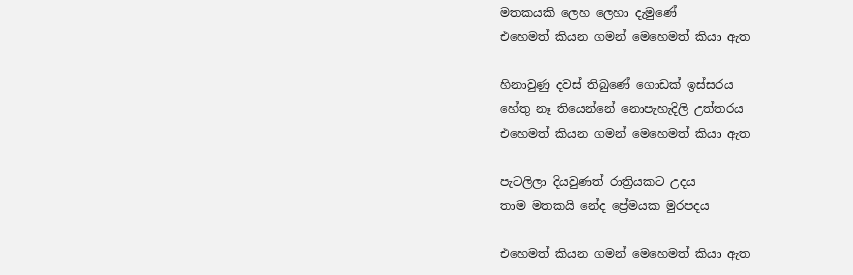මතකයකි ලෙහ ලෙහා දැමුණේ
එහෙමත් කියන ගමන් මෙහෙමත් කියා ඇත

හිනාවුණු දවස් තිබුණේ ගොඩක් ඉස්සරය
හේතු නෑ තියෙන්නේ නොපැහැදිලි උත්තරය
එහෙමත් කියන ගමන් මෙහෙමත් කියා ඇත

පැටලිලා දියවුණත් රාත්‍රියකට උදය
තාම මතකයි නේද ප්‍රේමයක මුරපදය

එහෙමත් කියන ගමන් මෙහෙමත් කියා ඇත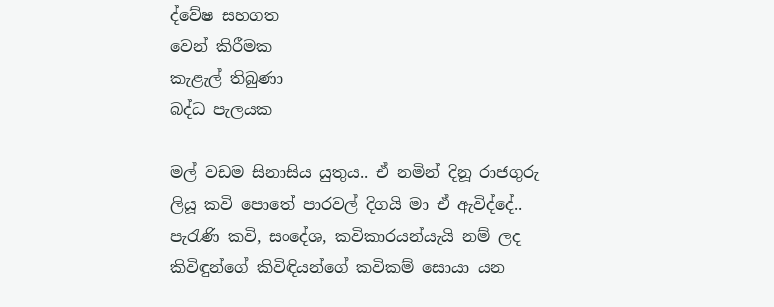ද්වේෂ සහගත
වෙන් කිරීමක
කැළැල් තිබුණා
බද්ධ පැලයක

මල් වඩම සිනාසිය යුතුය.. ඒ නමින් දිනූ රාජගුරු ලියූ කවි පොතේ පාරවල් දිගයි මා ඒ ඇවිද්දේ.. පැරැණි කවි, සංදේශ, කවිකාරයන්යැයි නම් ලද කිවිඳුන්ගේ කිවිඳියන්ගේ කවිකම් සොයා යන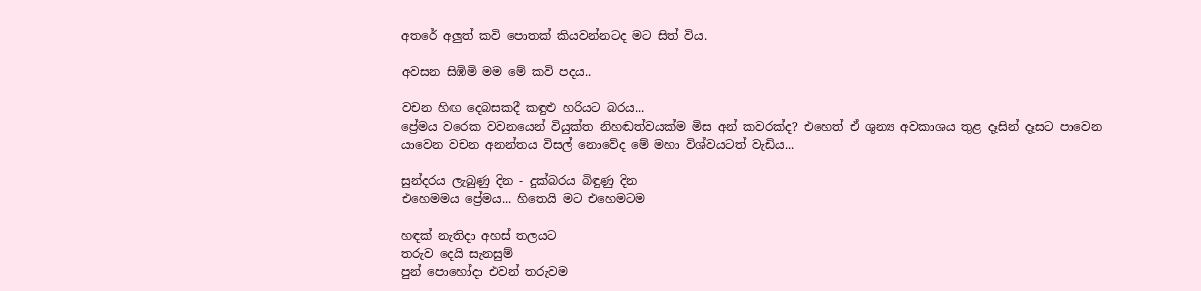අතරේ අලුත් කවි පොතක් කියවන්නටද මට සිත් විය.

අවසන සිඹිමි මම මේ කවි පදය..

වචන හිඟ දෙබසකදී කඳුළු හරියට බරය...
ප්‍රේමය වරෙක වවනයෙන් වියුක්ත නිහඬත්වයක්ම මිස අන් කවරක්ද? එහෙත් ඒ ශුන්‍ය අවකාශය තුළ දෑසින් දෑසට පාවෙන යාවෙන වචන අනන්තය විසල් නොවේද මේ මහා විශ්වයටත් වැඩිය...

සුන්දරය ලැබුණු දින - දුක්බරය බිඳුණු දින
එහෙමමය ප්‍රේමය... හිතෙයි මට එහෙමටම

හඳක් නැතිදා අහස් තලයට
තරුව දෙයි සැනසුම්
පුන් පොහෝදා එවන් තරුවම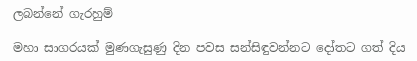ලබන්නේ ගැරහුම්

මහා සාගරයක් මුණගැසුණු දින පවස සන්සිඳුවන්නට දෝතට ගත් දිය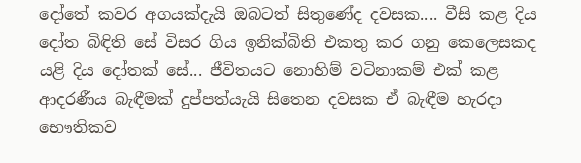දෝතේ කවර අගයක්දැයි ඔබටත් සිතුණේද දවසක.... වීසි කළ දිය දෝත බිඳිති සේ විසර ගිය ඉනික්බිති එකතු කර ගනු කෙලෙසකද යළි දිය දෝතක් සේ... ජීවිතයට නොහිම් වටිනාකම් එක් කළ ආදරණීය බැඳීමක් දුප්පත්යැයි සිතෙන දවසක ඒ බැඳීම හැරදා භෞතිකව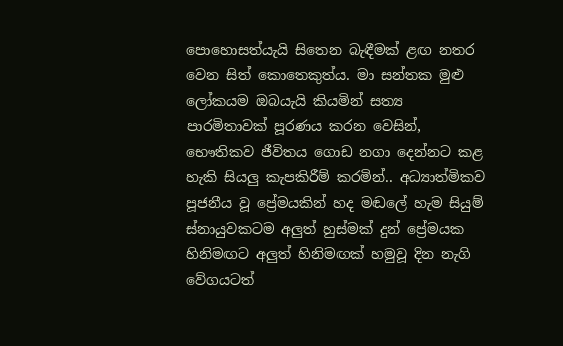පොහොසත්යැයි සිතෙන බැඳීමක් ළඟ නතර වෙන සිත් කොතෙකුත්ය. මා සන්තක මුළු ලෝකයම ඔබයැයි කියමින් සත්‍ය පාරමිතාවක් පූරණය කරන වෙසින්, භෞතිකව ජීවිතය ගොඩ නගා දෙන්නට කළ හැකි සියලු කැපකිරීම් කරමින්.. අධ්‍යාත්මිකව පූජනීය වූ ප්‍රේමයකින් හද මඬලේ හැම සියුම් ස්නායුවකටම අලුත් හුස්මක් දුන් ප්‍රේමයක හිනිමඟට අලුත් හිනිමඟක් හමුවූ දින නැගි වේගයටත්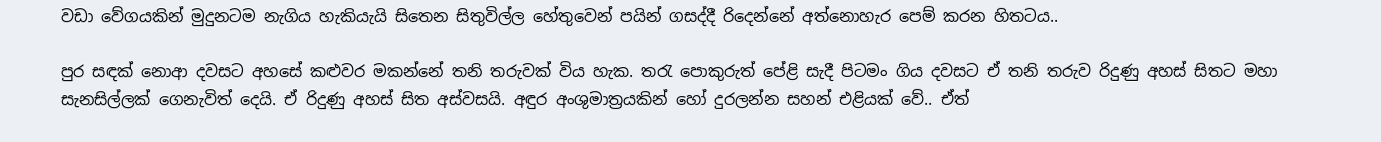වඩා වේගයකින් මුදුනටම නැගිය හැකියැයි සිතෙන සිතුවිල්ල හේතුවෙන් පයින් ගසද්දී රිදෙන්නේ අත්නොහැර පෙම් කරන හිතටය..

පුර සඳක් නොආ දවසට අහසේ කළුවර මකන්නේ තනි තරුවක් විය හැක. තරැ පොකුරුත් පේළි සැදී පිටමං ගිය දවසට ඒ තනි තරුව රිදුණු අහස් සිතට මහා සැනසිල්ලක් ගෙනැවිත් දෙයි. ඒ රිදුණු අහස් සිත අස්වසයි. අඳුර අංශුමාත්‍රයකින් හෝ දුරලන්න සහන් එළියක් වේ.. ඒත්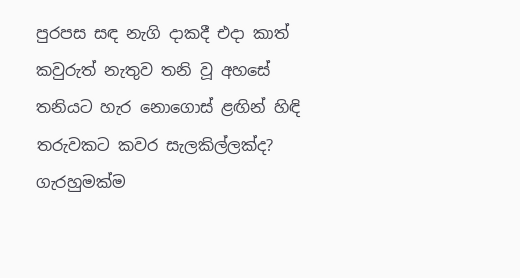පුරපස සඳ නැගි දාකදී එදා කාත් කවුරුත් නැතුව තනි වූ අහසේ තනියට හැර නොගොස් ළඟින් හිඳි තරුවකට කවර සැලකිල්ලක්ද? ගැරහුමක්ම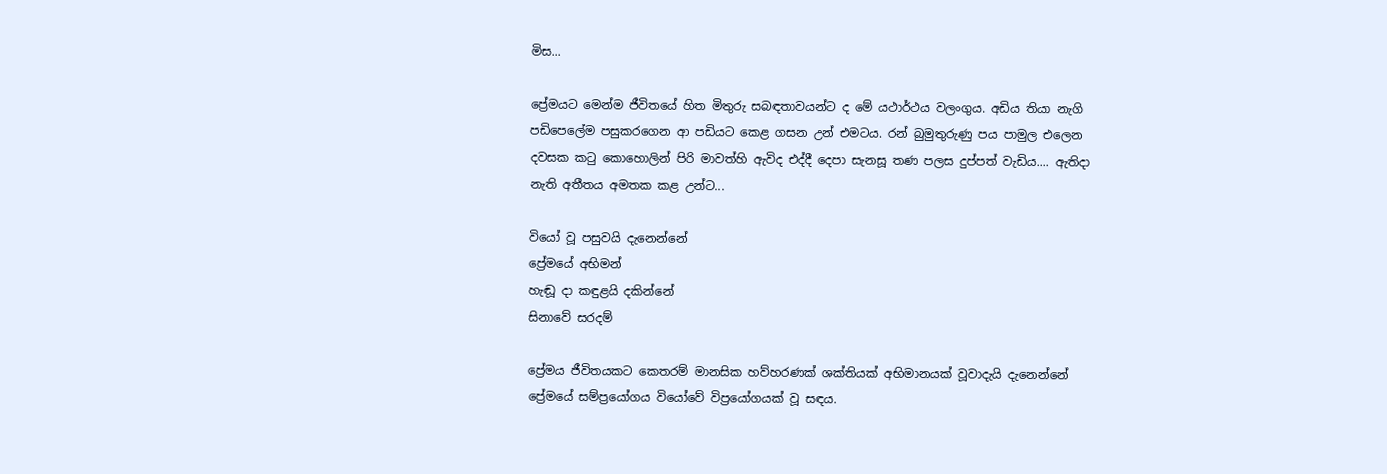මිස...

ප්‍රේමයට මෙන්ම ජීවිතයේ හිත මිතුරු සබඳතාවයන්ට ද මේ යථාර්ථය වලංගුය. අඩිය තියා නැගි පඩිපෙලේම පසුකරගෙන ආ පඩියට කෙළ ගසන උන් එමටය. රන් බුමුතුරුණු පය පාමුල එලෙන දවසක කටු කොහොලින් පිරි මාවත්හි ඇවිද එද්දී දෙපා සැනසූ තණ පලස දුප්පත් වැඩිය.... ඇතිදා නැති අතීතය අමතක කළ උන්ට...

වියෝ වූ පසුවයි දැනෙන්නේ
ප්‍රේමයේ අභිමන්
හැඬූ දා කඳුළයි දකින්නේ
සිනාවේ සරදම්

ප්‍රේමය ජීවිතයකට කෙතරම් මානසික හව්හරණක් ශක්තියක් අභිමානයක් වූවාදැයි දැනෙන්නේ ප්‍රේමයේ සම්ප්‍රයෝගය වියෝවේ විප්‍රයෝගයක් වූ සඳය.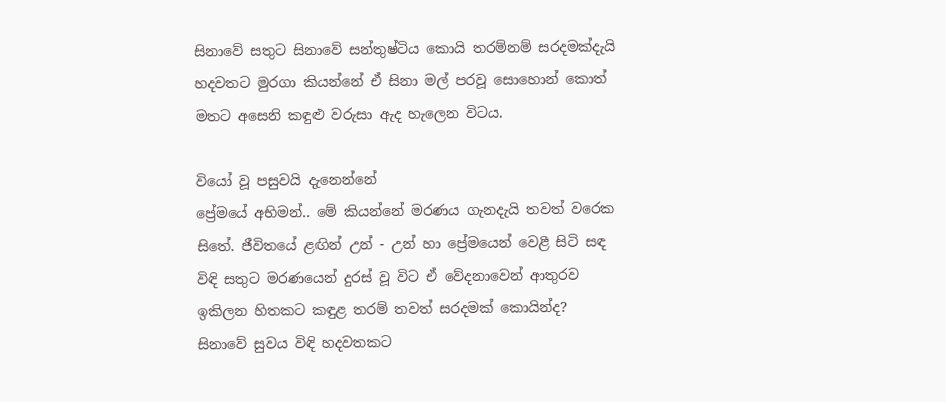සිනාවේ සතුට සිනාවේ සන්තුෂ්ටිය කොයි තරම්නම් සරදමක්දැයි හදවතට මුරගා කියන්නේ ඒ සිනා මල් පරවූ සොහොන් කොත් මතට අසෙනි කඳුළු වරුසා ඇද හැලෙන විටය.

වියෝ වූ පසුවයි දැනෙන්නේ
ප්‍රේමයේ අභිමන්.. මේ කියන්නේ මරණය ගැනදැයි තවත් වරෙක සිතේ. ජීවිතයේ ළඟින් උන් - උන් හා ප්‍රේමයෙන් වෙළී සිටි සඳ විඳි සතුට මරණයෙන් දුරස් වූ විට ඒ වේදනාවෙන් ආතුරව ඉකිලන හිතකට කඳුළ තරම් තවත් සරදමක් කොයින්ද? සිනාවේ සුවය විඳි හදවතකට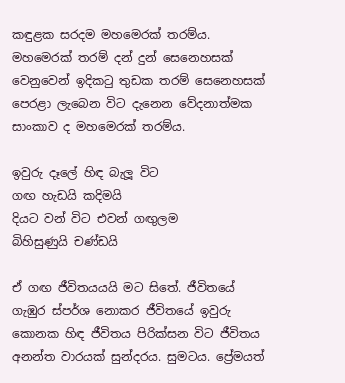කඳුළක සරදම මහමෙරක් තරම්ය. මහමෙරක් තරම් දන් දුන් සෙනෙහසක් වෙනුවෙන් ඉදිකටු තුඩක තරම් සෙනෙහසක් පෙරළා ලැබෙන විට දැනෙන වේදනාත්මක සාංකාව ද මහමෙරක් තරම්ය.

ඉවුරු දෑලේ හිඳ බැලූ විට
ගඟ හැඩයි කදිමයි
දියට වන් විට එවන් ගඟුලම
බිහිසුණුයි චණ්ඩයි

ඒ ගඟ ජීවිතයයයි මට සිතේ. ජීවිතයේ ගැඹුර ස්පර්ශ නොකර ජීවිතයේ ඉවුරු කොනක හිඳ ජීවිතය පිරික්සන විට ජීවිතය අනන්ත වාරයක් සුන්දරය. සුමටය. ප්‍රේමයත්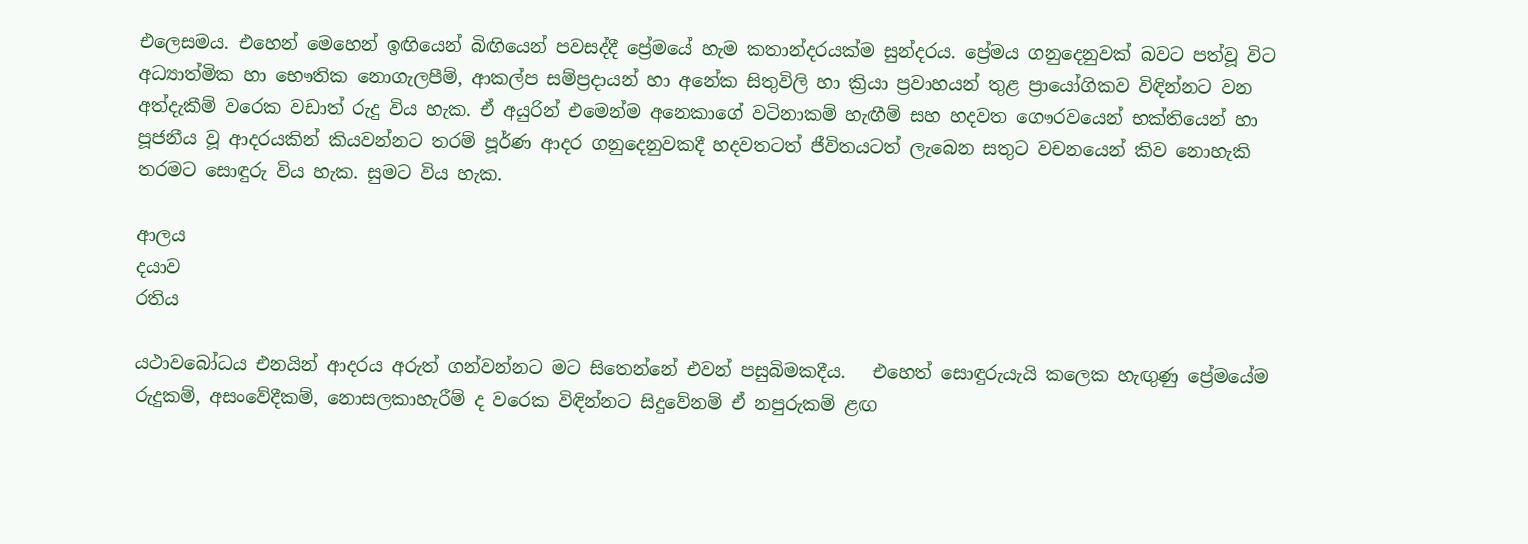එලෙසමය. එහෙන් මෙහෙන් ඉඟියෙන් බිඟියෙන් පවසද්දී ප්‍රේමයේ හැම කතාන්දරයක්ම සුන්දරය. ප්‍රේමය ගනුදෙනුවක් බවට පත්වූ විට අධ්‍යාත්මික හා භෞතික නොගැලපීම්, ආකල්ප සම්ප්‍රදායන් හා අනේක සිතුවිලි හා ක්‍රියා ප්‍රවාහයන් තුළ ප්‍රායෝගිකව විඳින්නට වන අත්දැකීම් වරෙක වඩාත් රුදු විය හැක. ඒ අයුරින් එමෙන්ම අනෙකාගේ වටිනාකම් හැඟීම් සහ හදවත ගෞරවයෙන් භක්තියෙන් හා පූජනීය වූ ආදරයකින් කියවන්නට තරම් පූර්ණ ආදර ගනුදෙනුවකදී හදවතටත් ජීවිතයටත් ලැබෙන සතුට වචනයෙන් කිව නොහැකි තරමට සොඳුරු විය හැක. සුමට විය හැක.

ආලය
දයාව
රතිය

යථාවබෝධය එනයින් ආදරය අරුත් ගන්වන්නට මට සිතෙන්නේ එවන් පසුබිමකදීය.   එහෙත් සොඳුරුයැයි කලෙක හැඟුණු ප්‍රේමයේම රුදුකම්, අසංවේදීකම්, නොසලකාහැරීම් ද වරෙක විඳින්නට සිදුවේනම් ඒ නපුරුකම් ළඟ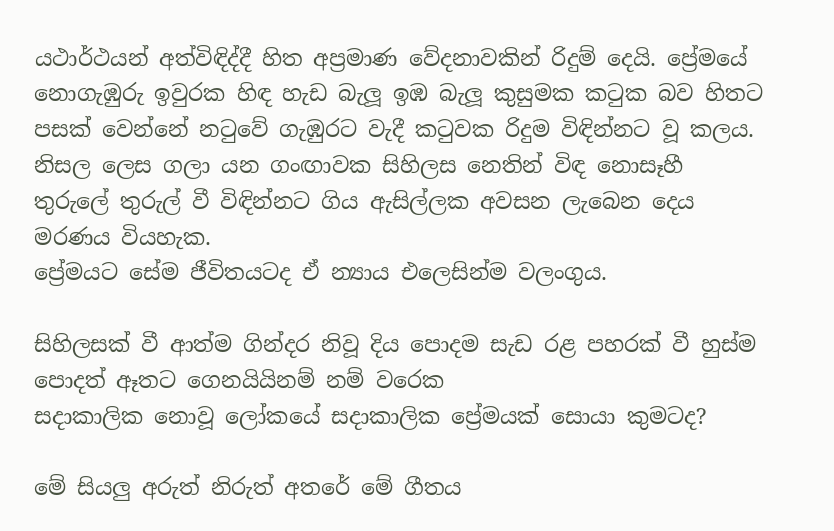යථාර්ථයන් අත්විඳිද්දී හිත අප්‍රමාණ වේදනාවකින් රිදුම් දෙයි. ප්‍රේමයේ නොගැඹුරු ඉවුරක හිඳ හැඩ බැලූ ඉඹ බැලූ කුසුමක කටුක බව හිතට පසක් වෙන්නේ නටුවේ ගැඹුරට වැදී කටුවක රිදුම විඳින්නට වූ කලය.
නිසල ලෙස ගලා යන ගංඟාවක සිහිලස නෙතින් විඳ නොසෑහී තුරුලේ තුරුල් වී විඳින්නට ගිය ඇසිල්ලක අවසන ලැබෙන දෙය මරණය වියහැක.
ප්‍රේමයට සේම ජීවිතයටද ඒ න්‍යාය එලෙසින්ම වලංගුය.

සිහිලසක් වී ආත්ම ගින්දර නිවූ දිය පොදම සැඩ රළ පහරක් වී හුස්ම පොදත් ඈතට ගෙනයියිනම් නම් වරෙක
සදාකාලික නොවූ ලෝකයේ සදාකාලික ප්‍රේමයක් සොයා කුමටද?

මේ සියලු අරුත් නිරුත් අතරේ මේ ගීතය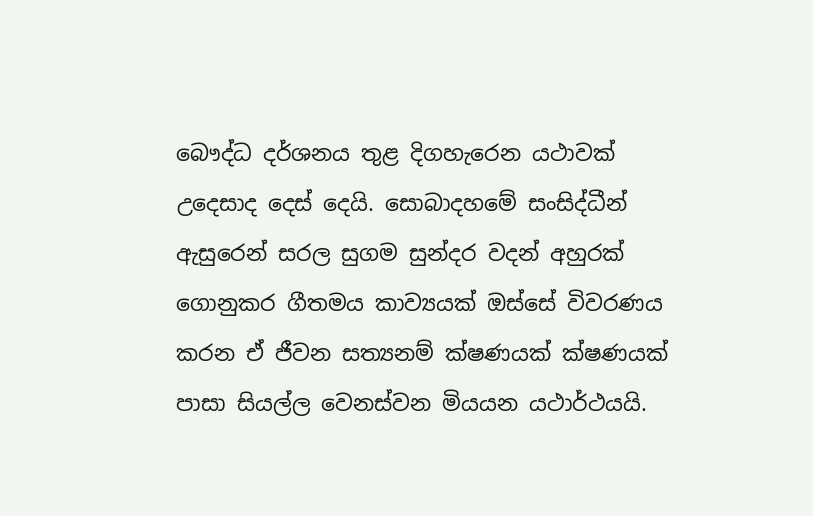බෞද්ධ දර්ශනය තුළ දිගහැරෙන යථාවක් උදෙසාද දෙස් දෙයි. සොබාදහමේ සංසිද්ධීන් ඇසුරෙන් සරල සුගම සුන්දර වදන් අහුරක් ගොනුකර ගීතමය කාව්‍යයක් ඔස්සේ විවරණය කරන ඒ ජීවන සත්‍යනම් ක්ෂණයක් ක්ෂණයක් පාසා සියල්ල වෙනස්වන මියයන යථාර්ථයයි.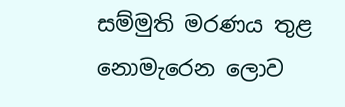සම්මුති මරණය තුළ නොමැරෙන ලොව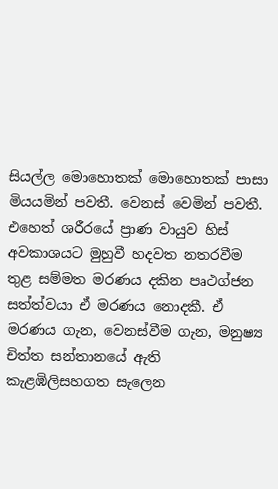සියල්ල මොහොතක් මොහොතක් පාසා මියයමින් පවතී. වෙනස් වෙමින් පවතී. එහෙත් ශරීරයේ ප්‍රාණ වායුව හිස් අවකාශයට මුහුවී හදවත නතරවීම තුළ සම්මත මරණය දකින පෘථග්ජන සත්ත්වයා ඒ මරණය නොදකී. ඒ මරණය ගැන, වෙනස්වීම ගැන, මනුෂ්‍ය චිත්ත සන්තානයේ ඇති කැළඹිලිසහගත සැලෙන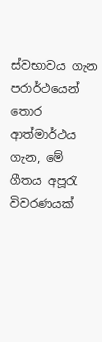ස්වභාවය ගැන පරාර්ථයෙන් තොර ආත්මාර්ථය ගැන, මේ ගීතය අපූරැ විවරණයක්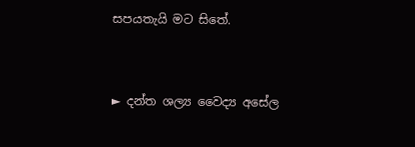සපයතැයි මට සිතේ.



► දන්ත ශල්‍ය වෛද්‍ය අසේල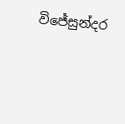විජේසුන්දර